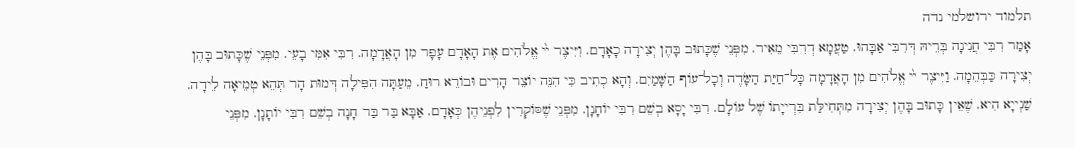תלמוד ירושלמי נדה
אָמַר רִבִּי חֲנִינָה בְּרֵיהּ דְּרִבִּי אַבָּהוּ. טַעֲמָא דְרִבִּי מֵאִיר. מִפְּנֵי שֶׁכָּתוּב בָּהֶן יְצִירָה כָאָדָם. וִיִּיצֶר ײ֨ אֱלֹהִים אֶת הָאָדָם עָפָר מִן הָאֲדָמָה. רִבִּי אִמִּי בָעֵי. מִפְּנֵי שֶׁכָּתוּב בָּהֶן יְצִירָה כַּבְּהֵמָה. וַיִּיצֶר ײ֨ אֱלֹהִים מִן הָאֲדָמָה כָּל־חַיַּת הַשָּׂדֶה וְכָל־עוֹף הַשָּׁמַיִם. וְהָא כְתִיב כִּי הִנֵּה יוֹצֵר הָרִים וּבוֹרֵא רוּחַ. מֵעַתָּה הִפִּילָה דְּמוּת הָר תְּהֵא טְמֵיאָה לֵידָה. שַׁנְייָא הִיא. שֶׁאֵין כָּתוּב בָּהֶן יְצִירָה מִתְּחִילַּת בִּרְייָתוֹ שֶׁל עוֹלָם. רִבִּי יָסָא בְשֵׁם רִבִּי יוֹחָנָן. מִפְּנֵי שֶׁסּוֹקְרִין לִפְנֵיהֶן כְּאָדָם. אַבָּא בַּר בַּר חָנָה בְשֵׁם רִבִּי יוֹתָנָן. מִפְּנֵי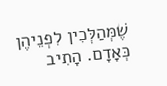שֶׁמְּהַלְּכִין לִפְנֵיהֶן כְּאָדָם. הָתִיב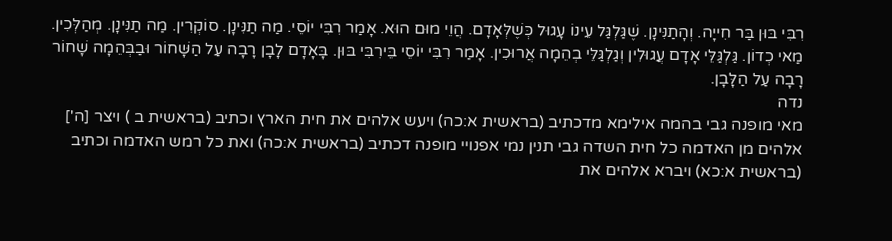רִבִּי בּוּן בַּר חִייָה. וְהָתַנִּינָן. שֶׁגַּלְגַּל עֵינוֹ עָגוּל כְּשֶׁלְּאָדָם. הֲוֵי מוּם הוּא. אָמַר רִבִּי יוֹסֵי. מַה תַנִּינָן. סוֹקְרִין. מַה תַנִּינָן. מְהַלְּכִין. מַאי כְדוֹן. גַּלְגַּלֵּי אָדָם עֲגוּלִין וְגַלְגַּלֵּי בְהֵמָה אֲרוּכִין. אָמַר רִבִּי יוֹסֵי בֵּירִבִּי בּוּן. בָּאָדָם לָבָן רָבָה עַל הַשָּׁחוֹר וּבַבְּהֵמָה שָׁחוֹר רָבָה עַל הַלָּבָן.
נדה
מאי מופנה גבי בהמה אילימא מדכתיב (בראשית א:כה) ויעש אלהים את חית הארץ וכתיב (בראשית ב ) ויצר [ה'] אלהים מן האדמה כל חית השדה גבי תנין נמי אפנויי מופנה דכתיב (בראשית א:כה) ואת כל רמש האדמה וכתיב (בראשית א:כא) ויברא אלהים את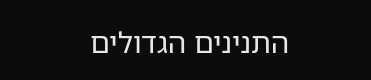התנינים הגדולים